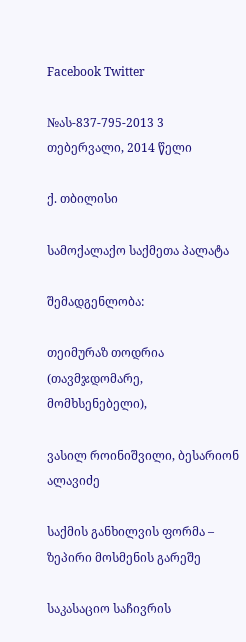Facebook Twitter

№ას-837-795-2013 3 თებერვალი, 2014 წელი

ქ. თბილისი

სამოქალაქო საქმეთა პალატა

შემადგენლობა:

თეიმურაზ თოდრია (თავმჯდომარე, მომხსენებელი),

ვასილ როინიშვილი, ბესარიონ ალავიძე

საქმის განხილვის ფორმა – ზეპირი მოსმენის გარეშე

საკასაციო საჩივრის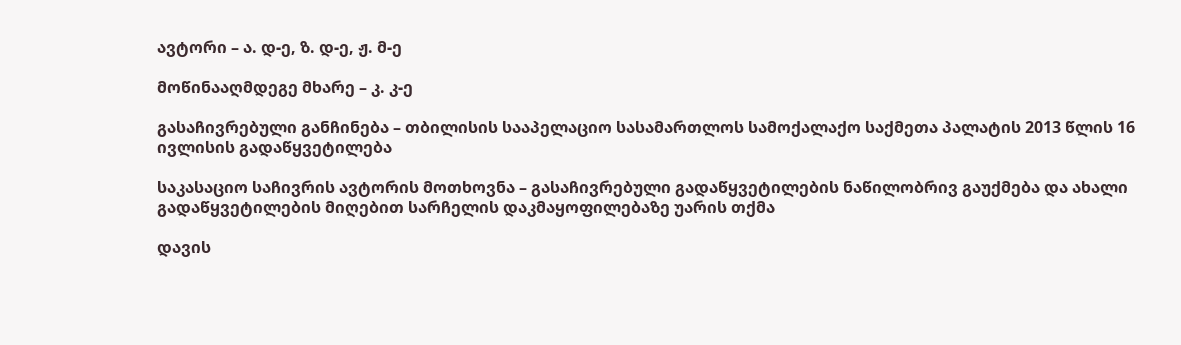ავტორი – ა. დ-ე, ზ. დ-ე, ჟ. მ-ე

მოწინააღმდეგე მხარე – კ. კ-ე

გასაჩივრებული განჩინება – თბილისის სააპელაციო სასამართლოს სამოქალაქო საქმეთა პალატის 2013 წლის 16 ივლისის გადაწყვეტილება

საკასაციო საჩივრის ავტორის მოთხოვნა – გასაჩივრებული გადაწყვეტილების ნაწილობრივ გაუქმება და ახალი გადაწყვეტილების მიღებით სარჩელის დაკმაყოფილებაზე უარის თქმა

დავის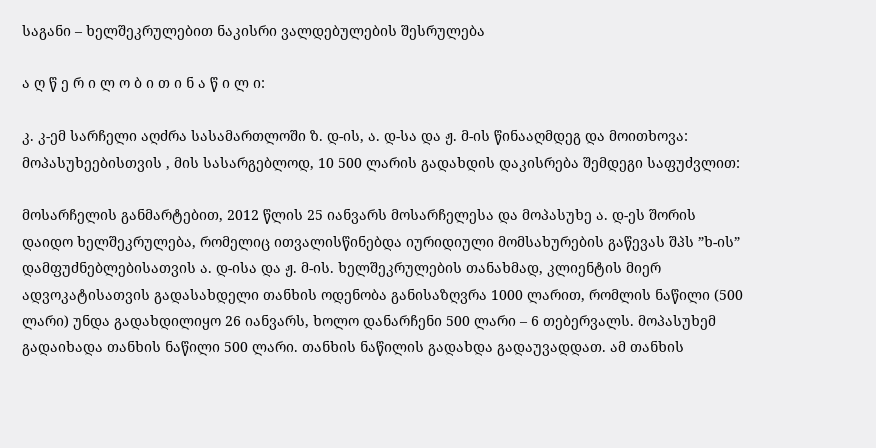საგანი – ხელშეკრულებით ნაკისრი ვალდებულების შესრულება

ა ღ წ ე რ ი ლ ო ბ ი თ ი ნ ა წ ი ლ ი:

კ. კ-ემ სარჩელი აღძრა სასამართლოში ზ. დ-ის, ა. დ-სა და ჟ. მ-ის წინააღმდეგ და მოითხოვა: მოპასუხეებისთვის , მის სასარგებლოდ, 10 500 ლარის გადახდის დაკისრება შემდეგი საფუძვლით:

მოსარჩელის განმარტებით, 2012 წლის 25 იანვარს მოსარჩელესა და მოპასუხე ა. დ-ეს შორის დაიდო ხელშეკრულება, რომელიც ითვალისწინებდა იურიდიული მომსახურების გაწევას შპს ”ხ-ის” დამფუძნებლებისათვის ა. დ-ისა და ჟ. მ-ის. ხელშეკრულების თანახმად, კლიენტის მიერ ადვოკატისათვის გადასახდელი თანხის ოდენობა განისაზღვრა 1000 ლარით, რომლის ნაწილი (500 ლარი) უნდა გადახდილიყო 26 იანვარს, ხოლო დანარჩენი 500 ლარი – 6 თებერვალს. მოპასუხემ გადაიხადა თანხის ნაწილი 500 ლარი. თანხის ნაწილის გადახდა გადაუვადდათ. ამ თანხის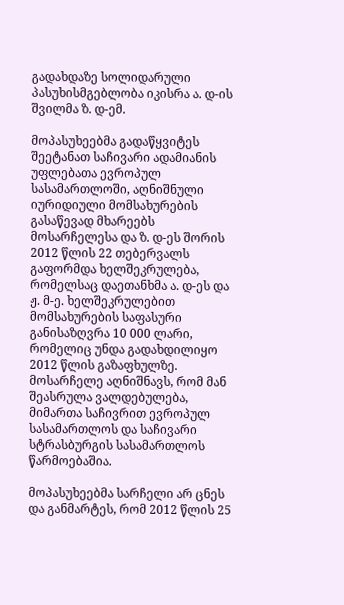გადახდაზე სოლიდარული პასუხისმგებლობა იკისრა ა. დ-ის შვილმა ზ. დ-ემ.

მოპასუხეებმა გადაწყვიტეს შეეტანათ საჩივარი ადამიანის უფლებათა ევროპულ სასამართლოში, აღნიშნული იურიდიული მომსახურების გასაწევად მხარეებს მოსარჩელესა და ზ. დ-ეს შორის 2012 წლის 22 თებერვალს გაფორმდა ხელშეკრულება, რომელსაც დაეთანხმა ა. დ-ეს და ჟ. მ-ე. ხელშეკრულებით მომსახურების საფასური განისაზღვრა 10 000 ლარი, რომელიც უნდა გადახდილიყო 2012 წლის გაზაფხულზე. მოსარჩელე აღნიშნავს, რომ მან შეასრულა ვალდებულება, მიმართა საჩივრით ევროპულ სასამართლოს და საჩივარი სტრასბურგის სასამართლოს წარმოებაშია.

მოპასუხეებმა სარჩელი არ ცნეს და განმარტეს, რომ 2012 წლის 25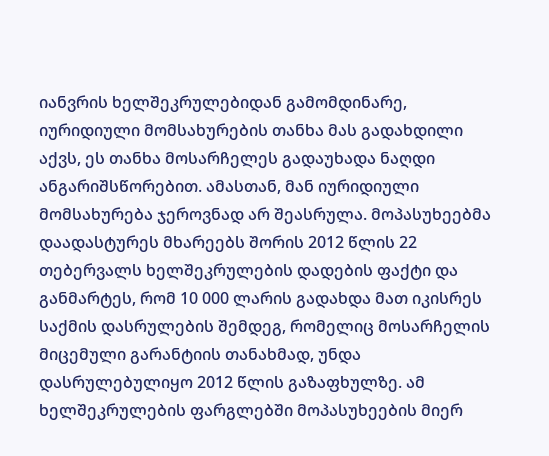იანვრის ხელშეკრულებიდან გამომდინარე, იურიდიული მომსახურების თანხა მას გადახდილი აქვს, ეს თანხა მოსარჩელეს გადაუხადა ნაღდი ანგარიშსწორებით. ამასთან, მან იურიდიული მომსახურება ჯეროვნად არ შეასრულა. მოპასუხეებმა დაადასტურეს მხარეებს შორის 2012 წლის 22 თებერვალს ხელშეკრულების დადების ფაქტი და განმარტეს, რომ 10 000 ლარის გადახდა მათ იკისრეს საქმის დასრულების შემდეგ, რომელიც მოსარჩელის მიცემული გარანტიის თანახმად, უნდა დასრულებულიყო 2012 წლის გაზაფხულზე. ამ ხელშეკრულების ფარგლებში მოპასუხეების მიერ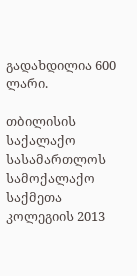გადახდილია 600 ლარი.

თბილისის საქალაქო სასამართლოს სამოქალაქო საქმეთა კოლეგიის 2013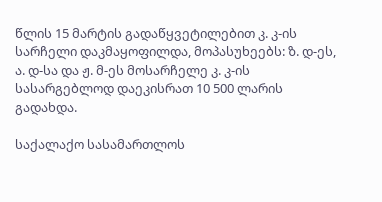წლის 15 მარტის გადაწყვეტილებით კ. კ-ის სარჩელი დაკმაყოფილდა, მოპასუხეებს: ზ. დ-ეს, ა. დ-სა და ჟ. მ-ეს მოსარჩელე კ. კ-ის სასარგებლოდ დაეკისრათ 10 500 ლარის გადახდა.

საქალაქო სასამართლოს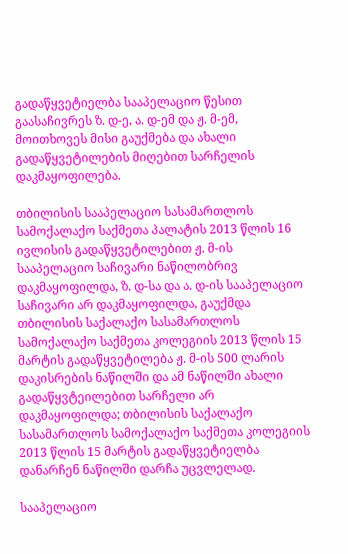გადაწყვეტიელბა სააპელაციო წესით გაასაჩივრეს ზ. დ-ე, ა. დ-ემ და ჟ. მ-ემ, მოითხოვეს მისი გაუქმება და ახალი გადაწყვეტილების მიღებით სარჩელის დაკმაყოფილება.

თბილისის სააპელაციო სასამართლოს სამოქალაქო საქმეთა პალატის 2013 წლის 16 ივლისის გადაწყვეტილებით ჟ. მ-ის სააპელაციო საჩივარი ნაწილობრივ დაკმაყოფილდა, ზ. დ-სა და ა. დ-ის სააპელაციო საჩივარი არ დაკმაყოფილდა, გაუქმდა თბილისის საქალაქო სასამართლოს სამოქალაქო საქმეთა კოლეგიის 2013 წლის 15 მარტის გადაწყვეტილება ჟ. მ-ის 500 ლარის დაკისრების ნაწილში და ამ ნაწილში ახალი გადაწყვტეილებით სარჩელი არ დაკმაყოფილდა; თბილისის საქალაქო სასამართლოს სამოქალაქო საქმეთა კოლეგიის 2013 წლის 15 მარტის გადაწყვეტიელბა დანარჩენ ნაწილში დარჩა უცვლელად.

სააპელაციო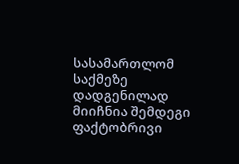სასამართლომ საქმეზე დადგენილად მიიჩნია შემდეგი ფაქტობრივი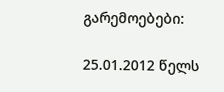გარემოებები:

25.01.2012 წელს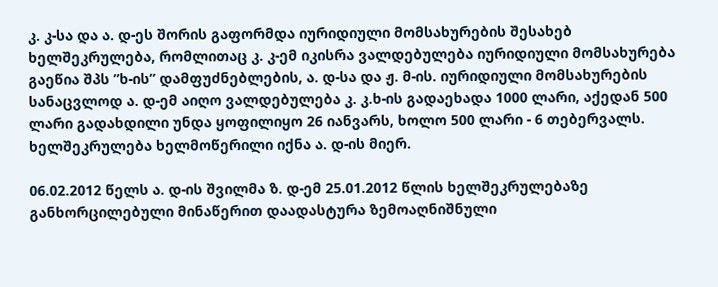კ. კ-სა და ა. დ-ეს შორის გაფორმდა იურიდიული მომსახურების შესახებ ხელშეკრულება, რომლითაც კ. კ-ემ იკისრა ვალდებულება იურიდიული მომსახურება გაეწია შპს ”ხ-ის” დამფუძნებლების, ა. დ-სა და ჟ. მ-ის. იურიდიული მომსახურების სანაცვლოდ ა. დ-ემ აიღო ვალდებულება კ. კ.ხ-ის გადაეხადა 1000 ლარი, აქედან 500 ლარი გადახდილი უნდა ყოფილიყო 26 იანვარს, ხოლო 500 ლარი - 6 თებერვალს. ხელშეკრულება ხელმოწერილი იქნა ა. დ-ის მიერ.

06.02.2012 წელს ა. დ-ის შვილმა ზ. დ-ემ 25.01.2012 წლის ხელშეკრულებაზე განხორცილებული მინაწერით დაადასტურა ზემოაღნიშნული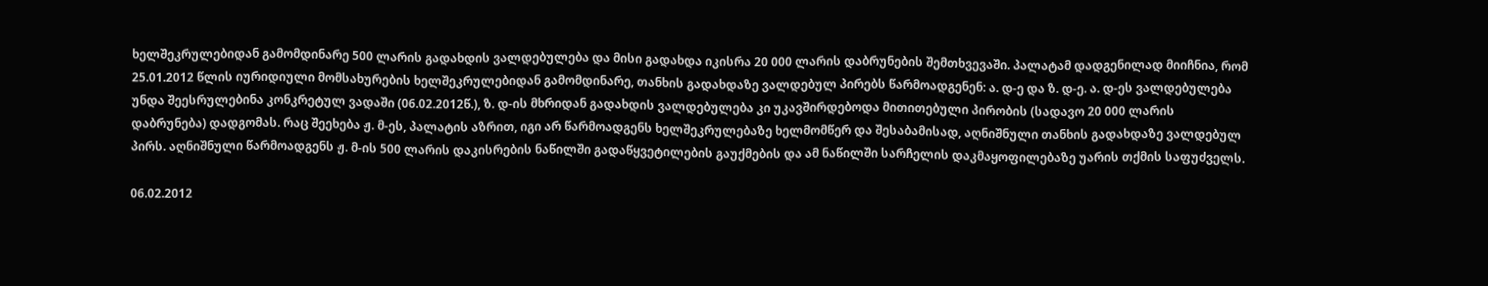ხელშეკრულებიდან გამომდინარე 500 ლარის გადახდის ვალდებულება და მისი გადახდა იკისრა 20 000 ლარის დაბრუნების შემთხვევაში. პალატამ დადგენილად მიიჩნია, რომ 25.01.2012 წლის იურიდიული მომსახურების ხელშეკრულებიდან გამომდინარე, თანხის გადახდაზე ვალდებულ პირებს წარმოადგენენ: ა. დ-ე და ზ. დ-ე. ა. დ-ეს ვალდებულება უნდა შეესრულებინა კონკრეტულ ვადაში (06.02.2012წ.), ზ. დ-ის მხრიდან გადახდის ვალდებულება კი უკავშირდებოდა მითითებული პირობის (სადავო 20 000 ლარის დაბრუნება) დადგომას. რაც შეეხება ჟ. მ-ეს, პალატის აზრით, იგი არ წარმოადგენს ხელშეკრულებაზე ხელმომწერ და შესაბამისად, აღნიშნული თანხის გადახდაზე ვალდებულ პირს. აღნიშნული წარმოადგენს ჟ. მ-ის 500 ლარის დაკისრების ნაწილში გადაწყვეტილების გაუქმების და ამ ნაწილში სარჩელის დაკმაყოფილებაზე უარის თქმის საფუძველს.

06.02.2012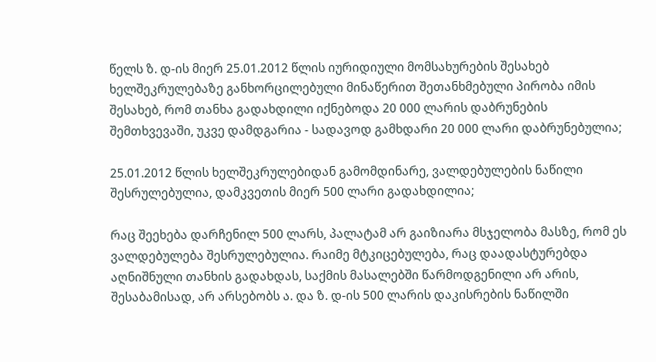წელს ზ. დ-ის მიერ 25.01.2012 წლის იურიდიული მომსახურების შესახებ ხელშეკრულებაზე განხორცილებული მინაწერით შეთანხმებული პირობა იმის შესახებ, რომ თანხა გადახდილი იქნებოდა 20 000 ლარის დაბრუნების შემთხვევაში, უკვე დამდგარია - სადავოდ გამხდარი 20 000 ლარი დაბრუნებულია;

25.01.2012 წლის ხელშეკრულებიდან გამომდინარე, ვალდებულების ნაწილი შესრულებულია, დამკვეთის მიერ 500 ლარი გადახდილია;

რაც შეეხება დარჩენილ 500 ლარს, პალატამ არ გაიზიარა მსჯელობა მასზე, რომ ეს ვალდებულება შესრულებულია. რაიმე მტკიცებულება, რაც დაადასტურებდა აღნიშნული თანხის გადახდას, საქმის მასალებში წარმოდგენილი არ არის, შესაბამისად, არ არსებობს ა. და ზ. დ-ის 500 ლარის დაკისრების ნაწილში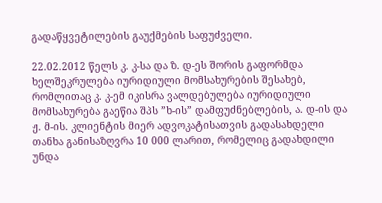გადაწყვეტილების გაუქმების საფუძველი.

22.02.2012 წელს კ. კ-სა და ზ. დ-ეს შორის გაფორმდა ხელშეკრულება იურიდიული მომსახურების შესახებ, რომლითაც კ. კ-ემ იკისრა ვალდებულება იურიდიული მომსახურება გაეწია შპს ”ხ-ის” დამფუძნებლების, ა. დ-ის და ჟ. მ-ის. კლიენტის მიერ ადვოკატისათვის გადასახდელი თანხა განისაზღვრა 10 000 ლარით, რომელიც გადახდილი უნდა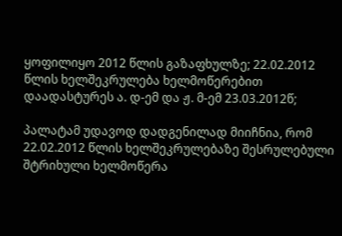ყოფილიყო 2012 წლის გაზაფხულზე; 22.02.2012 წლის ხელშეკრულება ხელმოწერებით დაადასტურეს ა. დ-ემ და ჟ. მ-ემ 23.03.2012წ;

პალატამ უდავოდ დადგენილად მიიჩნია, რომ 22.02.2012 წლის ხელშეკრულებაზე შესრულებული შტრიხული ხელმოწერა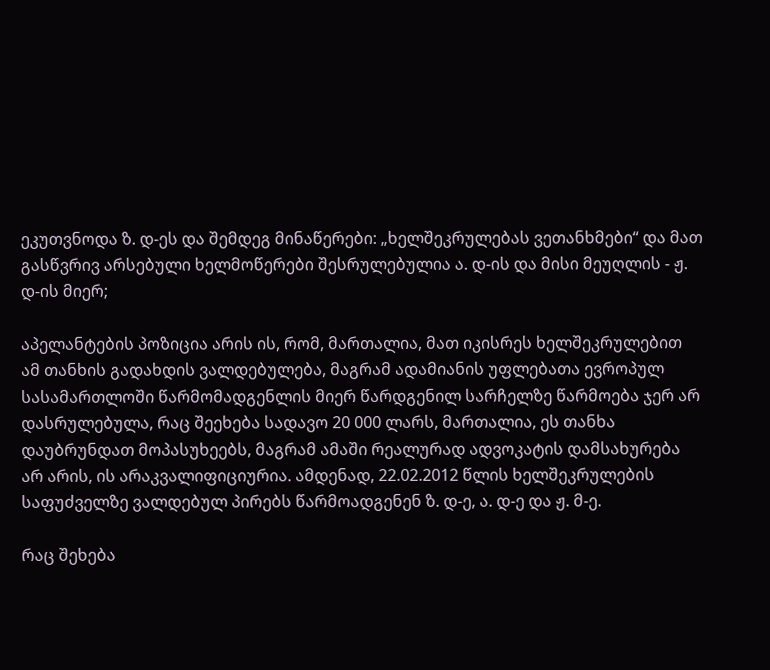ეკუთვნოდა ზ. დ-ეს და შემდეგ მინაწერები: „ხელშეკრულებას ვეთანხმები“ და მათ გასწვრივ არსებული ხელმოწერები შესრულებულია ა. დ-ის და მისი მეუღლის - ჟ. დ-ის მიერ;

აპელანტების პოზიცია არის ის, რომ, მართალია, მათ იკისრეს ხელშეკრულებით ამ თანხის გადახდის ვალდებულება, მაგრამ ადამიანის უფლებათა ევროპულ სასამართლოში წარმომადგენლის მიერ წარდგენილ სარჩელზე წარმოება ჯერ არ დასრულებულა, რაც შეეხება სადავო 20 000 ლარს, მართალია, ეს თანხა დაუბრუნდათ მოპასუხეებს, მაგრამ ამაში რეალურად ადვოკატის დამსახურება არ არის, ის არაკვალიფიციურია. ამდენად, 22.02.2012 წლის ხელშეკრულების საფუძველზე ვალდებულ პირებს წარმოადგენენ ზ. დ-ე, ა. დ-ე და ჟ. მ-ე.

რაც შეხება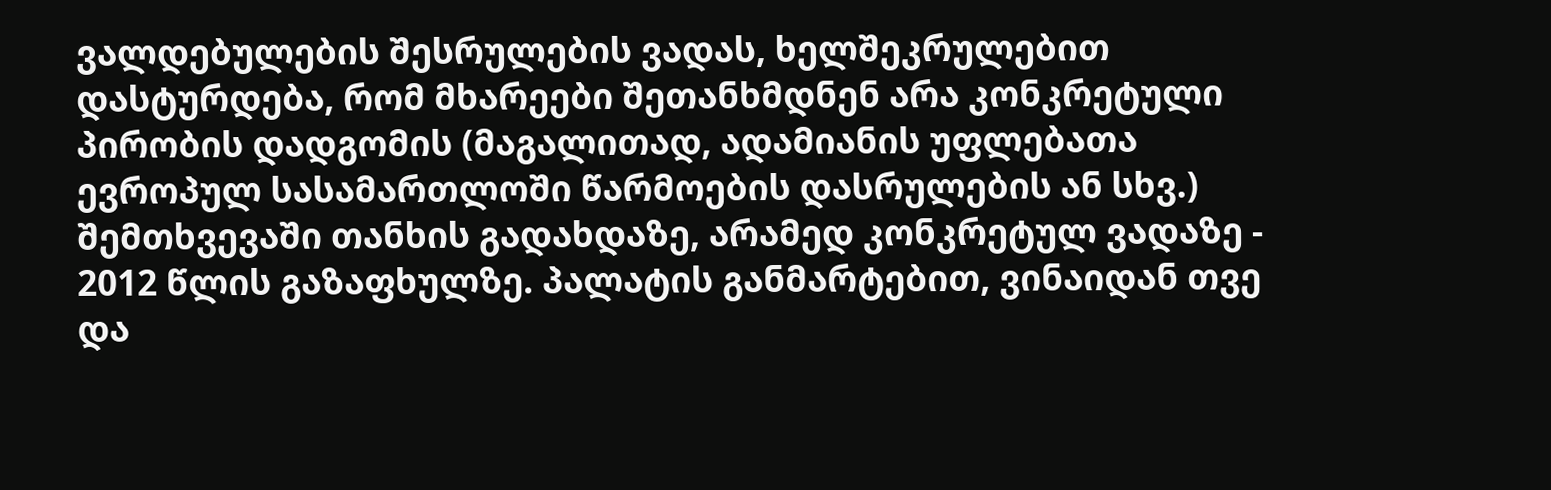ვალდებულების შესრულების ვადას, ხელშეკრულებით დასტურდება, რომ მხარეები შეთანხმდნენ არა კონკრეტული პირობის დადგომის (მაგალითად, ადამიანის უფლებათა ევროპულ სასამართლოში წარმოების დასრულების ან სხვ.) შემთხვევაში თანხის გადახდაზე, არამედ კონკრეტულ ვადაზე - 2012 წლის გაზაფხულზე. პალატის განმარტებით, ვინაიდან თვე და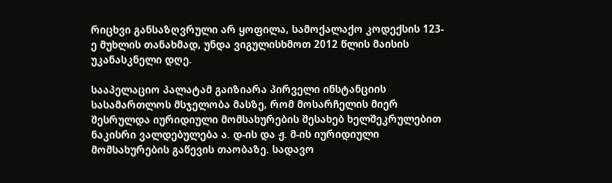რიცხვი განსაზღვრული არ ყოფილა, სამოქალაქო კოდექსის 123-ე მუხლის თანახმად, უნდა ვიგულისხმოთ 2012 წლის მაისის უკანასკნელი დღე.

სააპელაციო პალატამ გაიზიარა პირველი ინსტანციის სასამართლოს მსჯელობა მასზე, რომ მოსარჩელის მიერ შესრულდა იურიდიული მომსახურების შესახებ ხელშეკრულებით ნაკისრი ვალდებულება ა. დ-ის და ჟ. მ-ის იურიდიული მომსახურების გაწევის თაობაზე. სადავო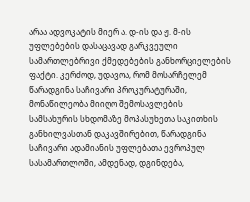არაა ადვოკატის მიერ ა. დ-ის და ჟ. მ-ის უფლებების დასაცავად გარკვეული სამართლებრივი ქმედებების განხორციელების ფაქტი. კერძოდ, უდავოა, რომ მოსარჩელემ წარადგინა საჩივარი პროკურატურაში, მონაწილეობა მიიღო შემოსავლების სამსახურის სხდომაზე მოპასუხეთა საკითხის განხილვასთან დაკავშირებით, წარადგინა საჩივარი ადამიანის უფლებათა ევროპულ სასამართლოში, ამდენად, დგინდება,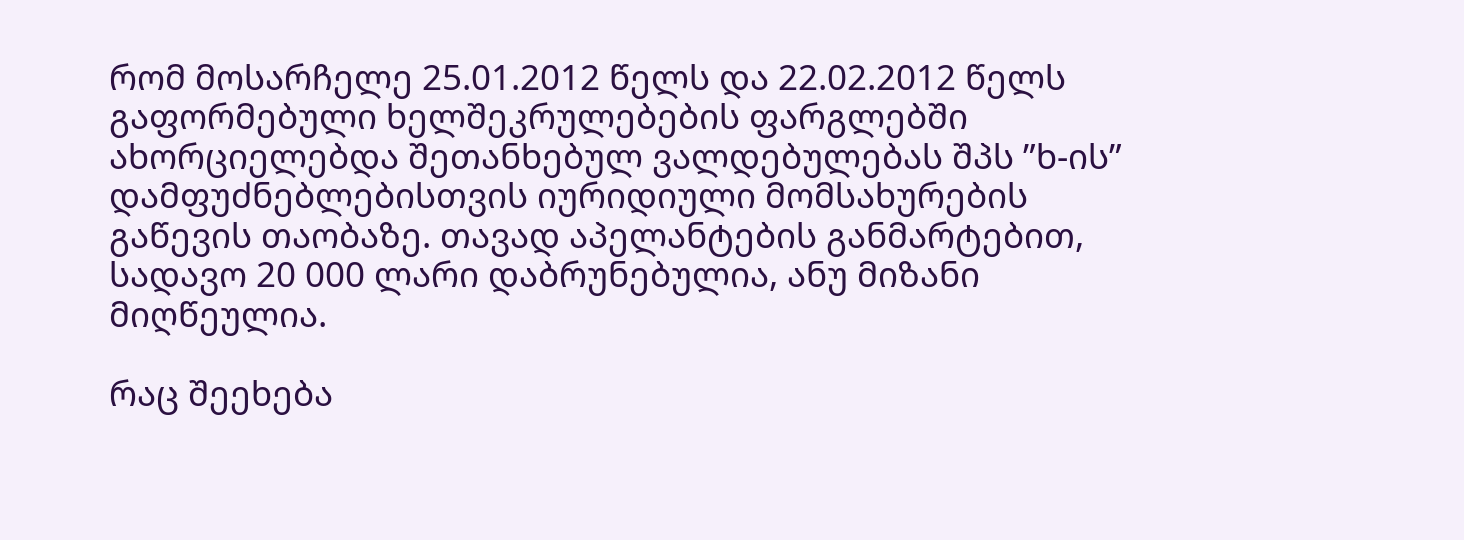რომ მოსარჩელე 25.01.2012 წელს და 22.02.2012 წელს გაფორმებული ხელშეკრულებების ფარგლებში ახორციელებდა შეთანხებულ ვალდებულებას შპს ”ხ-ის” დამფუძნებლებისთვის იურიდიული მომსახურების გაწევის თაობაზე. თავად აპელანტების განმარტებით, სადავო 20 000 ლარი დაბრუნებულია, ანუ მიზანი მიღწეულია.

რაც შეეხება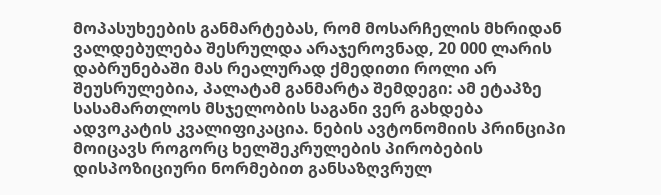მოპასუხეების განმარტებას, რომ მოსარჩელის მხრიდან ვალდებულება შესრულდა არაჯეროვნად, 20 000 ლარის დაბრუნებაში მას რეალურად ქმედითი როლი არ შეუსრულებია, პალატამ განმარტა შემდეგი: ამ ეტაპზე სასამართლოს მსჯელობის საგანი ვერ გახდება ადვოკატის კვალიფიკაცია. ნების ავტონომიის პრინციპი მოიცავს როგორც ხელშეკრულების პირობების დისპოზიციური ნორმებით განსაზღვრულ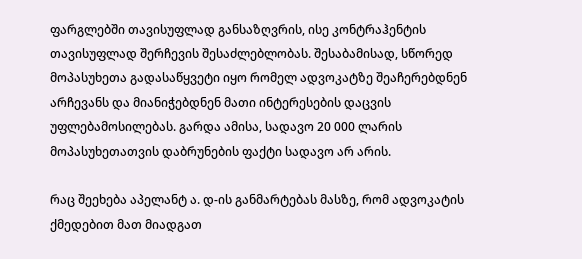ფარგლებში თავისუფლად განსაზღვრის, ისე კონტრაჰენტის თავისუფლად შერჩევის შესაძლებლობას. შესაბამისად, სწორედ მოპასუხეთა გადასაწყვეტი იყო რომელ ადვოკატზე შეაჩერებდნენ არჩევანს და მიანიჭებდნენ მათი ინტერესების დაცვის უფლებამოსილებას. გარდა ამისა, სადავო 20 000 ლარის მოპასუხეთათვის დაბრუნების ფაქტი სადავო არ არის.

რაც შეეხება აპელანტ ა. დ-ის განმარტებას მასზე, რომ ადვოკატის ქმედებით მათ მიადგათ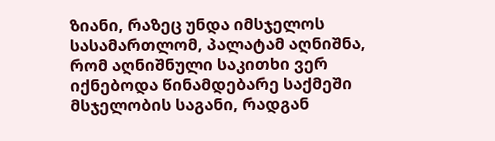ზიანი, რაზეც უნდა იმსჯელოს სასამართლომ, პალატამ აღნიშნა, რომ აღნიშნული საკითხი ვერ იქნებოდა წინამდებარე საქმეში მსჯელობის საგანი, რადგან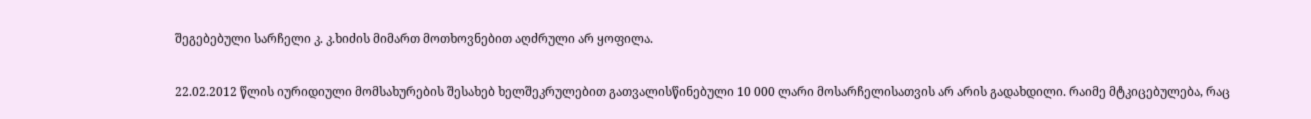შეგებებული სარჩელი კ. კ.ხიძის მიმართ მოთხოვნებით აღძრული არ ყოფილა.

22.02.2012 წლის იურიდიული მომსახურების შესახებ ხელშეკრულებით გათვალისწინებული 10 000 ლარი მოსარჩელისათვის არ არის გადახდილი. რაიმე მტკიცებულება, რაც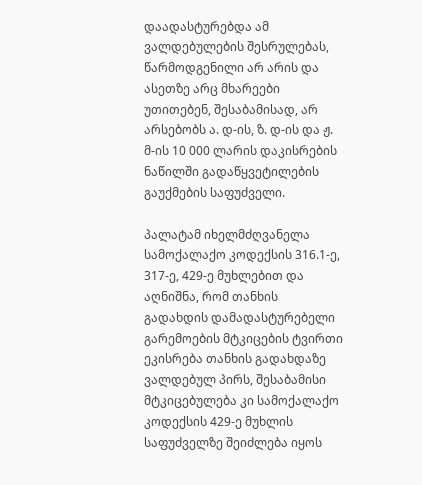დაადასტურებდა ამ ვალდებულების შესრულებას, წარმოდგენილი არ არის და ასეთზე არც მხარეები უთითებენ, შესაბამისად, არ არსებობს ა. დ-ის, ზ. დ-ის და ჟ. მ-ის 10 000 ლარის დაკისრების ნაწილში გადაწყვეტილების გაუქმების საფუძველი.

პალატამ იხელმძღვანელა სამოქალაქო კოდექსის 316.1-ე, 317-ე, 429-ე მუხლებით და აღნიშნა, რომ თანხის გადახდის დამადასტურებელი გარემოების მტკიცების ტვირთი ეკისრება თანხის გადახდაზე ვალდებულ პირს, შესაბამისი მტკიცებულება კი სამოქალაქო კოდექსის 429-ე მუხლის საფუძველზე შეიძლება იყოს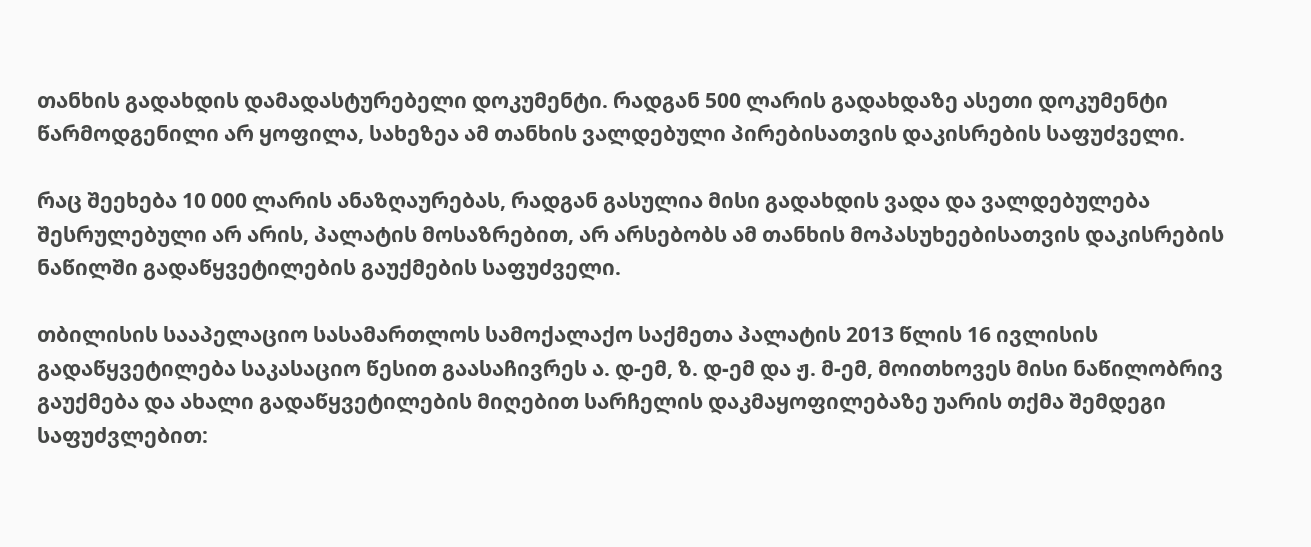თანხის გადახდის დამადასტურებელი დოკუმენტი. რადგან 500 ლარის გადახდაზე ასეთი დოკუმენტი წარმოდგენილი არ ყოფილა, სახეზეა ამ თანხის ვალდებული პირებისათვის დაკისრების საფუძველი.

რაც შეეხება 10 000 ლარის ანაზღაურებას, რადგან გასულია მისი გადახდის ვადა და ვალდებულება შესრულებული არ არის, პალატის მოსაზრებით, არ არსებობს ამ თანხის მოპასუხეებისათვის დაკისრების ნაწილში გადაწყვეტილების გაუქმების საფუძველი.

თბილისის სააპელაციო სასამართლოს სამოქალაქო საქმეთა პალატის 2013 წლის 16 ივლისის გადაწყვეტილება საკასაციო წესით გაასაჩივრეს ა. დ-ემ, ზ. დ-ემ და ჟ. მ-ემ, მოითხოვეს მისი ნაწილობრივ გაუქმება და ახალი გადაწყვეტილების მიღებით სარჩელის დაკმაყოფილებაზე უარის თქმა შემდეგი საფუძვლებით: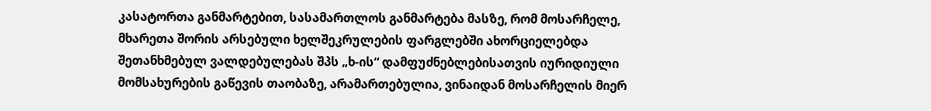კასატორთა განმარტებით, სასამართლოს განმარტება მასზე, რომ მოსარჩელე, მხარეთა შორის არსებული ხელშეკრულების ფარგლებში ახორციელებდა შეთანხმებულ ვალდებულებას შპს „ხ-ის“ დამფუძნებლებისათვის იურიდიული მომსახურების გაწევის თაობაზე, არამართებულია, ვინაიდან მოსარჩელის მიერ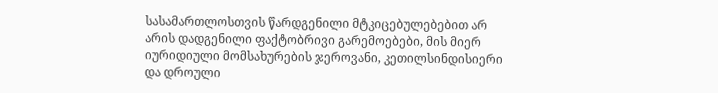სასამართლოსთვის წარდგენილი მტკიცებულებებით არ არის დადგენილი ფაქტობრივი გარემოებები, მის მიერ იურიდიული მომსახურების ჯეროვანი, კეთილსინდისიერი და დროული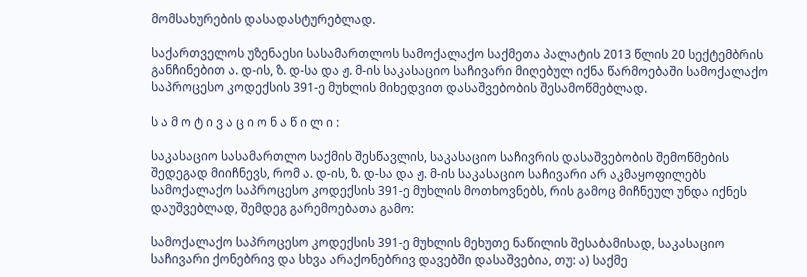მომსახურების დასადასტურებლად.

საქართველოს უზენაესი სასამართლოს სამოქალაქო საქმეთა პალატის 2013 წლის 20 სექტემბრის განჩინებით ა. დ-ის, ზ. დ-სა და ჟ. მ-ის საკასაციო საჩივარი მიღებულ იქნა წარმოებაში სამოქალაქო საპროცესო კოდექსის 391-ე მუხლის მიხედვით დასაშვებობის შესამოწმებლად.

ს ა მ ო ტ ი ვ ა ც ი ო ნ ა წ ი ლ ი :

საკასაციო სასამართლო საქმის შესწავლის, საკასაციო საჩივრის დასაშვებობის შემოწმების შედეგად მიიჩნევს, რომ ა. დ-ის, ზ. დ-სა და ჟ. მ-ის საკასაციო საჩივარი არ აკმაყოფილებს სამოქალაქო საპროცესო კოდექსის 391-ე მუხლის მოთხოვნებს, რის გამოც მიჩნეულ უნდა იქნეს დაუშვებლად, შემდეგ გარემოებათა გამო:

სამოქალაქო საპროცესო კოდექსის 391-ე მუხლის მეხუთე ნაწილის შესაბამისად, საკასაციო საჩივარი ქონებრივ და სხვა არაქონებრივ დავებში დასაშვებია, თუ: ა) საქმე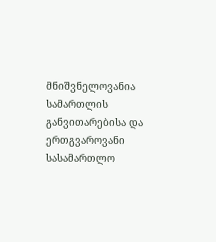მნიშვნელოვანია სამართლის განვითარებისა და ერთგვაროვანი სასამართლო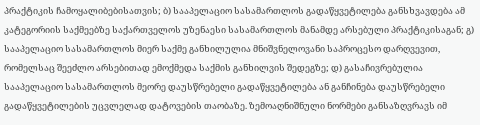პრაქტიკის ჩამოყალიბებისათვის; ბ) სააპელაციო სასამართლოს გადაწყვეტილება განსხვავდება ამ კატეგორიის საქმეებზე საქართველოს უზენაესი სასამართლოს მანამდე არსებული პრაქტიკისაგან; გ) სააპელაციო სასამართლოს მიერ საქმე განხილულია მნიშვნელოვანი საპროცესო დარღვევით, რომელსაც შეეძლო არსებითად ემოქმედა საქმის განხილვის შედეგზე; დ) გასაჩივრებულია სააპელაციო სასამართლოს მეორე დაუსწრებელი გადაწყვეტილება ან განჩინება დაუსწრებელი გადაწყვეტილების უცვლელად დატოვების თაობაზე. ზემოაღნიშნული ნორმები განსაზღვრავს იმ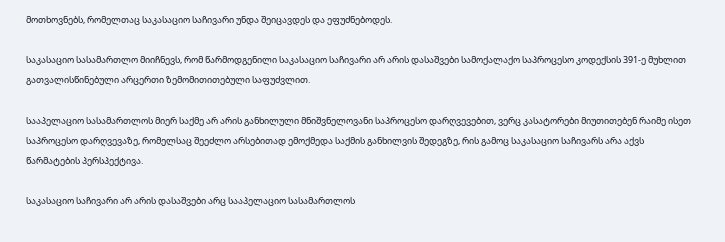მოთხოვნებს, რომელთაც საკასაციო საჩივარი უნდა შეიცავდეს და ეფუძნებოდეს.

საკასაციო სასამართლო მიიჩნევს, რომ წარმოდგენილი საკასაციო საჩივარი არ არის დასაშვები სამოქალაქო საპროცესო კოდექსის 391-ე მუხლით გათვალისწინებული არცერთი ზემომითითებული საფუძვლით.

სააპელაციო სასამართლოს მიერ საქმე არ არის განხილული მნიშვნელოვანი საპროცესო დარღვევებით, ვერც კასატორები მიუთითებენ რაიმე ისეთ საპროცესო დარღვევაზე, რომელსაც შეეძლო არსებითად ემოქმედა საქმის განხილვის შედეგზე, რის გამოც საკასაციო საჩივარს არა აქვს წარმატების პერსპექტივა.

საკასაციო საჩივარი არ არის დასაშვები არც სააპელაციო სასამართლოს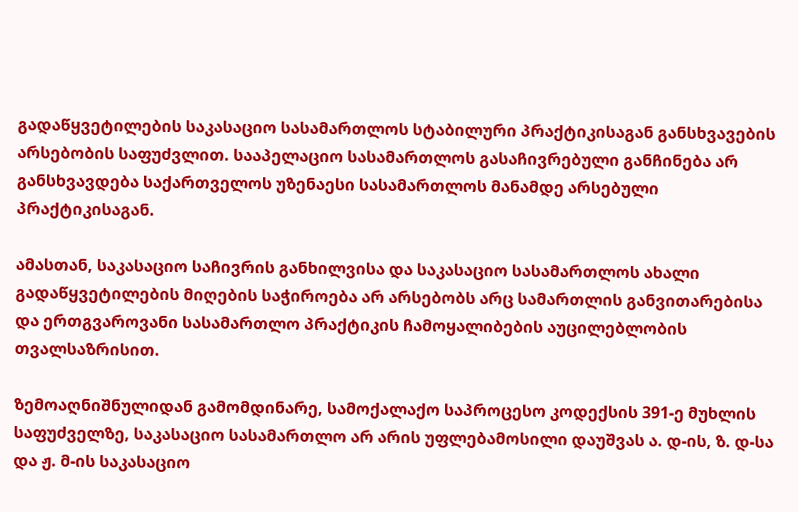გადაწყვეტილების საკასაციო სასამართლოს სტაბილური პრაქტიკისაგან განსხვავების არსებობის საფუძვლით. სააპელაციო სასამართლოს გასაჩივრებული განჩინება არ განსხვავდება საქართველოს უზენაესი სასამართლოს მანამდე არსებული პრაქტიკისაგან.

ამასთან, საკასაციო საჩივრის განხილვისა და საკასაციო სასამართლოს ახალი გადაწყვეტილების მიღების საჭიროება არ არსებობს არც სამართლის განვითარებისა და ერთგვაროვანი სასამართლო პრაქტიკის ჩამოყალიბების აუცილებლობის თვალსაზრისით.

ზემოაღნიშნულიდან გამომდინარე, სამოქალაქო საპროცესო კოდექსის 391-ე მუხლის საფუძველზე, საკასაციო სასამართლო არ არის უფლებამოსილი დაუშვას ა. დ-ის, ზ. დ-სა და ჟ. მ-ის საკასაციო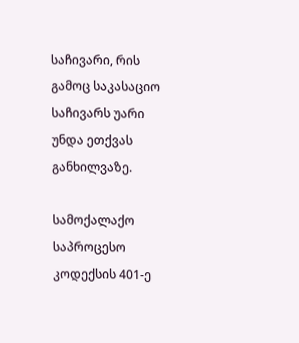საჩივარი, რის გამოც საკასაციო საჩივარს უარი უნდა ეთქვას განხილვაზე.

სამოქალაქო საპროცესო კოდექსის 401-ე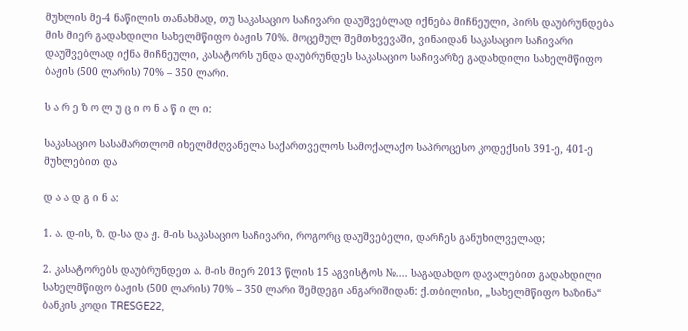მუხლის მე-4 ნაწილის თანახმად, თუ საკასაციო საჩივარი დაუშვებლად იქნება მიჩნეული, პირს დაუბრუნდება მის მიერ გადახდილი სახელმწიფო ბაჟის 70%. მოცემულ შემთხვევაში, ვინაიდან საკასაციო საჩივარი დაუშვებლად იქნა მიჩნეული, კასატორს უნდა დაუბრუნდეს საკასაციო საჩივარზე გადახდილი სახელმწიფო ბაჟის (500 ლარის) 70% – 350 ლარი.

ს ა რ ე ზ ო ლ უ ც ი ო ნ ა წ ი ლ ი:

საკასაციო სასამართლომ იხელმძღვანელა საქართველოს სამოქალაქო საპროცესო კოდექსის 391-ე, 401-ე მუხლებით და

დ ა ა დ გ ი ნ ა:

1. ა. დ-ის, ზ. დ-სა და ჟ. მ-ის საკასაციო საჩივარი, როგორც დაუშვებელი, დარჩეს განუხილველად;

2. კასატორებს დაუბრუნდეთ ა. მ-ის მიერ 2013 წლის 15 აგვისტოს №.... საგადახდო დავალებით გადახდილი სახელმწიფო ბაჟის (500 ლარის) 70% – 350 ლარი შემდეგი ანგარიშიდან: ქ.თბილისი, „სახელმწიფო ხაზინა“ ბანკის კოდი TRESGE22,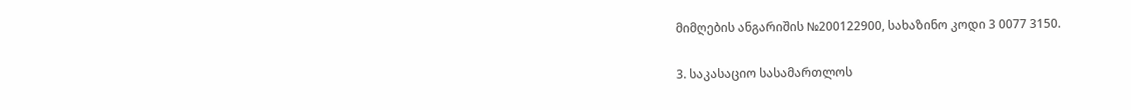მიმღების ანგარიშის №200122900, სახაზინო კოდი 3 0077 3150.

3. საკასაციო სასამართლოს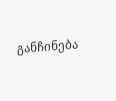განჩინება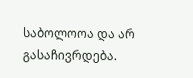საბოლოოა და არ გასაჩივრდება.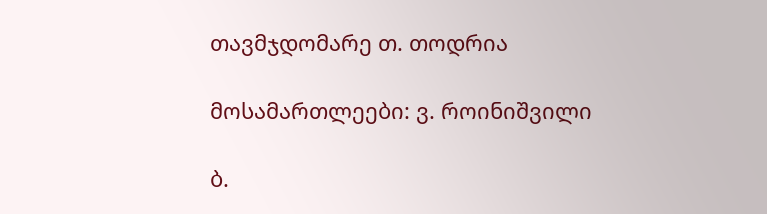თავმჯდომარე თ. თოდრია

მოსამართლეები: ვ. როინიშვილი

ბ.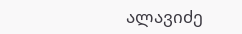ალავიძე